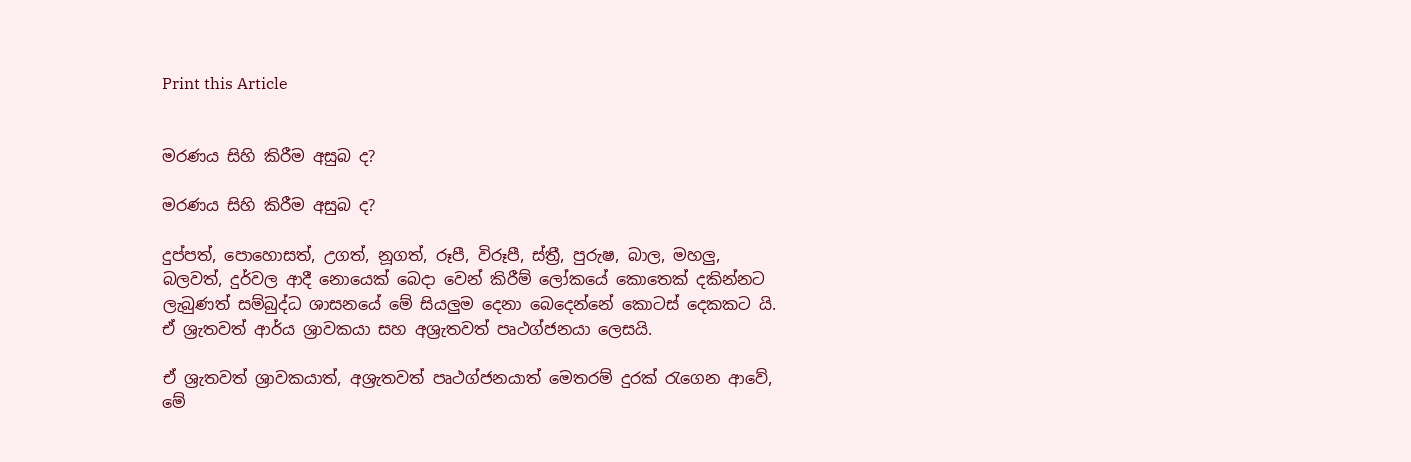Print this Article


මරණය සිහි කිරීම අසුබ ද?

මරණය සිහි කිරීම අසුබ ද?

දුප්පත්, පොහොසත්, උගත්, නූගත්, රූපී, විරූපී, ස්ත්‍රී, පුරුෂ, බාල, මහලු, බලවත්, දුර්වල ආදී නොයෙක් බෙදා වෙන් කිරීම් ලෝකයේ කොතෙක් දකින්නට ලැබුණත් සම්බුද්ධ ශාසනයේ මේ සියලුම දෙනා බෙදෙන්නේ කොටස් දෙකකට යි. ඒ ශ්‍රැතවත් ආර්ය ශ්‍රාවකයා සහ අශ්‍රැතවත් පෘථග්ජනයා ලෙසයි.

ඒ ශ්‍රැතවත් ශ්‍රාවකයාත්, අශ්‍රැතවත් පෘථග්ජනයාත් මෙතරම් දුරක් රැගෙන ආවේ, මේ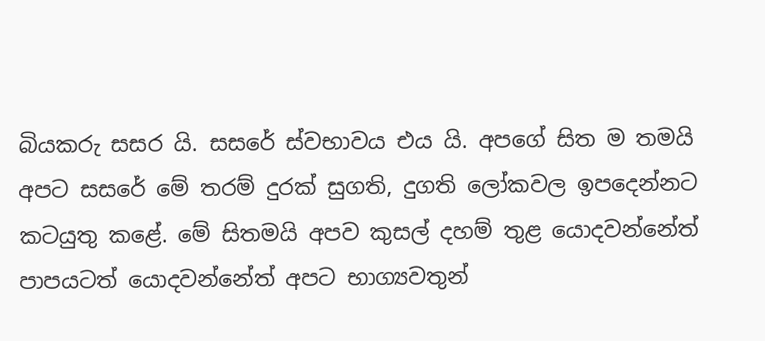බියකරු සසර යි. සසරේ ස්වභාවය එය යි. අපගේ සිත ම තමයි අපට සසරේ මේ තරම් දුරක් සුගති, දුගති ලෝකවල ඉපදෙන්නට කටයුතු කළේ. මේ සිතමයි අපව කුසල් දහම් තුළ යොදවන්නේත් පාපයටත් යොදවන්නේත් අපට භාග්‍යවතුන්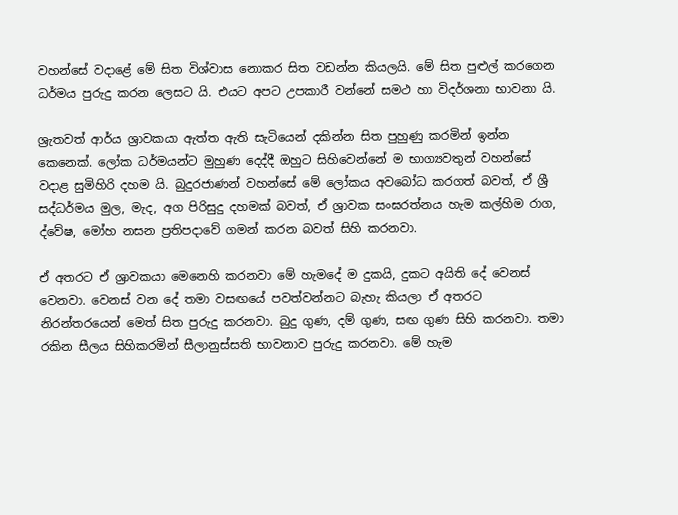වහන්සේ වදාළේ මේ සිත විශ්වාස නොකර සිත වඩන්න කියලයි. මේ සිත පුළුල් කරගෙන ධර්මය පුරුදු කරන ලෙසට යි. එයට අපට උපකාරී වන්නේ සමථ හා විදර්ශනා භාවනා යි.

ශ්‍රැතවත් ආර්ය ශ්‍රාවකයා ඇත්ත ඇති සැටියෙන් දකින්න සිත පුහුණු කරමින් ඉන්න කෙනෙක්. ලෝක ධර්මයන්ට මුහුණ දෙද්දී ඔහුට සිහිවෙන්නේ ම භාග්‍යවතුන් වහන්සේ වදාළ සුමිහිරි දහම යි. බුදුරජාණන් වහන්සේ මේ ලෝකය අවබෝධ කරගත් බවත්, ඒ ශ්‍රී සද්ධර්මය මුල, මැද, අග පිරිසුදු දහමක් බවත්, ඒ ශ්‍රාවක සංඝරත්නය හැම කල්හිම රාග, ද්වේෂ, මෝහ නසන ප්‍රතිපදාවේ ගමන් කරන බවත් සිහි කරනවා.

ඒ අතරට ඒ ශ්‍රාවකයා මෙනෙහි කරනවා මේ හැමදේ ම දුකයි, දුකට අයිති දේ වෙනස් වෙනවා. වෙනස් වන දේ තමා වසඟයේ පවත්වන්නට බැහැ කියලා ඒ අතරට නිරන්තරයෙන් මෙත් සිත පුරුදු කරනවා. බුදු ගුණ, දම් ගුණ, සඟ ගුණ සිහි කරනවා. තමා රකින සීලය සිහිකරමින් සීලානුස්සති භාවනාව පුරුදු කරනවා. මේ හැම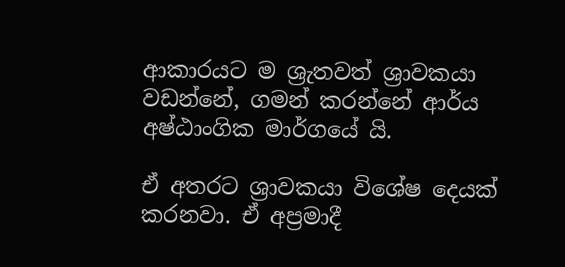ආකාරයට ම ශ්‍රැතවත් ශ්‍රාවකයා වඩන්නේ, ගමන් කරන්නේ ආර්ය අෂ්ඨාංගික මාර්ගයේ යි.

ඒ අතරට ශ්‍රාවකයා විශේෂ දෙයක් කරනවා. ඒ අප්‍රමාදී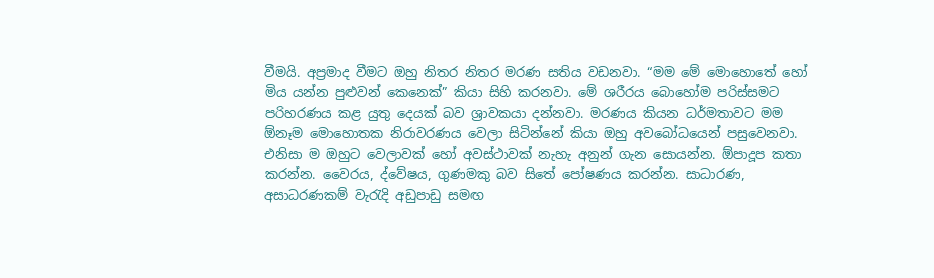වීමයි. අප්‍රමාද වීමට ඔහු නිතර නිතර මරණ සතිය වඩනවා. “මම මේ මොහොතේ හෝ මිය යන්න පුළුවන් කෙනෙක්” කියා සිහි කරනවා. මේ ශරීරය බොහෝම පරිස්සමට පරිහරණය කළ යුතු දෙයක් බව ශ්‍රාවකයා දන්නවා. මරණය කියන ධර්මතාවට මම ඕනෑම මොහොතක නිරාවරණය වෙලා සිටින්නේ කියා ඔහු අවබෝධයෙන් පසුවෙනවා. එනිසා ම ඔහුට වෙලාවක් හෝ අවස්ථාවක් නැහැ අනුන් ගැන සොයන්න. ඕපාදූප කතා කරන්න. වෛරය, ද්වේෂය, ගුණමකු බව සිතේ පෝෂණය කරන්න. සාධාරණ, අසාධරණකම් වැරැදි අඩුපාඩු සමඟ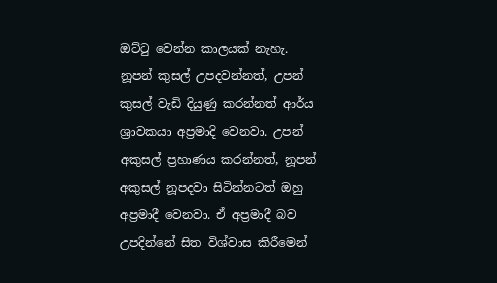ඔට්ටු වෙන්න කාලයක් නැහැ. නූපන් කුසල් උපදවන්නත්, උපන් කුසල් වැඩි දියුණු කරන්නත් ආර්ය ශ්‍රාවකයා අප්‍රමාදි වෙනවා. උපන් අකුසල් ප්‍රහාණය කරන්නත්, නූපන් අකුසල් නූපදවා සිටින්නටත් ඔහු අප්‍රමාදී වෙනවා. ඒ අප්‍රමාදී බව උපදින්නේ සිත විශ්වාස කිරීමෙන්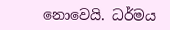නොවෙයි. ධර්මය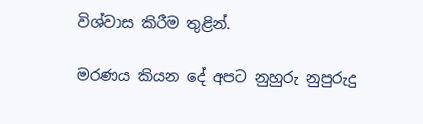විශ්වාස කිරීම තුළින්.

මරණය කියන දේ අපට නුහුරු නුපුරුදු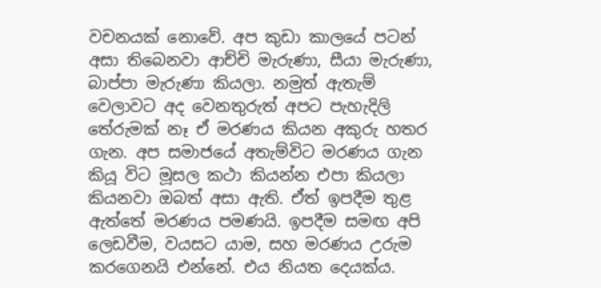වචනයක් නොවේ. අප කුඩා කාලයේ පටන් අසා තිබෙනවා ආච්චි මැරුණා, සීයා මැරුණා, බාප්පා මැරුණා කියලා. නමුත් ඇතැම් වෙලාවට අද වෙනතුරුත් අපට පැහැදිලි තේරුමක් නෑ ඒ මරණය කියන අකුරු හතර ගැන. අප සමාජයේ අතැම්විට මරණය ගැන කියූ විට මූසල කථා කියන්න එපා කියලා කියනවා ඔබත් අසා ඇති. ඒත් ඉපදීම තුළ ඇත්තේ මරණය පමණයි. ඉපදීම සමඟ අපි ලෙඩවීම, වයසට යාම, සහ මරණය උරුම කරගෙනයි එන්නේ. එය නියත දෙයක්ය.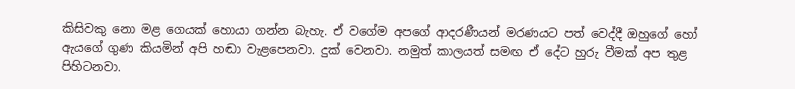කිසිවකු නො මළ ගෙයක් හොයා ගන්න බැහැ. ඒ වගේම අපගේ ආදරණීයන් මරණයට පත් වෙද්දී ඔහුගේ හෝ ඇයගේ ගුණ කියමින් අපි හඬා වැළපෙනවා. දුක් වෙනවා. නමුත් කාලයත් සමඟ ඒ දේට හුරු වීමක් අප තුළ පිහිටනවා.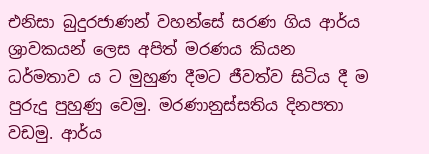එනිසා බුදුරජාණන් වහන්සේ සරණ ගිය ආර්ය ශ්‍රාවකයන් ලෙස අපිත් මරණය කියන ධර්මතාව ය ට මුහුණ දීමට ජීවත්ව සිටිය දී ම පුරුදු පුහුණු වෙමු. මරණානුස්සතිය දිනපතා වඩමු. ආර්ය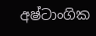අෂ්ටාංගික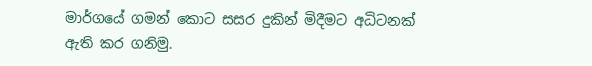මාර්ගයේ ගමන් කොට සසර දුකින් මිදීමට අධිටනක් ඇති කර ගනිමු.